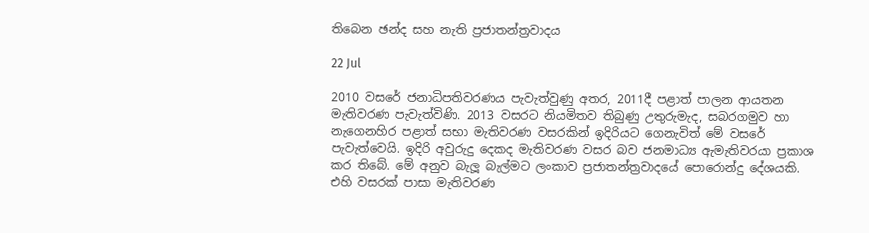තිබෙන ඡන්ද සහ නැති ප්‍රජාතන්ත්‍රවාදය

22 Jul

2010 වසරේ ජනාධිපතිවරණය පැවැත්වුණු අතර, 2011දී පළාත් පාලන ආයතන මැතිවරණ පැවැත්විණි. 2013 වසරට නියමිතව තිබුණු උතුරුමැද, සබරගමුව හා නැගෙනහිර පළාත් සභා මැතිවරණ වසරකින් ඉදිරියට ගෙනැවිත් මේ වසරේ පැවැත්වෙයි. ඉදිරි අවුරුදු දෙකද මැතිවරණ වසර බව ජනමාධ්‍ය ඇමැතිවරයා ප්‍රකාශ කර තිබේ. මේ අනුව බැලූ බැල්මට ලංකාව ප්‍රජාතන්ත්‍රවාදයේ පොරොන්දු දේශයකි. එහි වසරක් පාසා මැතිවරණ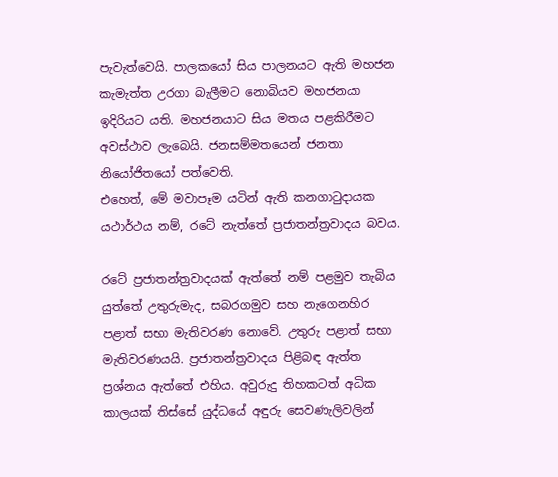පැවැත්වෙයි. පාලකයෝ සිය පාලනයට ඇති මහජන කැමැත්ත උරගා බැලීමට නොබියව මහජනයා ඉදිරියට යති. මහජනයාට සිය මතය පළකිරීමට අවස්ථාව ලැබෙයි. ජනසම්මතයෙන් ජනතා නියෝජිතයෝ පත්වෙති.
එහෙත්, මේ මවාපෑම යටින් ඇති කනගාටුදායක යථාර්ථය නම්, රටේ නැත්තේ ප්‍රජාතන්ත්‍රවාදය බවය.

රටේ ප්‍රජාතන්ත්‍රවාදයක් ඇත්තේ නම් පළමුව තැබිය යුත්තේ උතුරුමැද, සබරගමුව සහ නැගෙනහිර පළාත් සභා මැතිවරණ නොවේ. උතුරු පළාත් සභා මැතිවරණයයි. ප්‍රජාතන්ත්‍රවාදය පිළිබඳ ඇත්ත ප්‍රශ්නය ඇත්තේ එහිය. අවුරුදු තිහකටත් අධික කාලයක් තිස්සේ යුද්ධයේ අඳුරු සෙවණැලිවලින්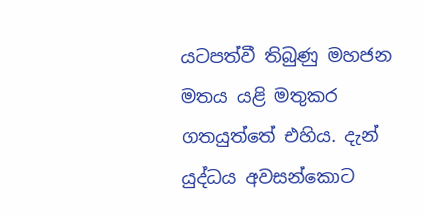යටපත්වී තිබුණු මහජන මතය යළි මතුකර ගතයුත්තේ එහිය. දැන් යුද්ධය අවසන්කොට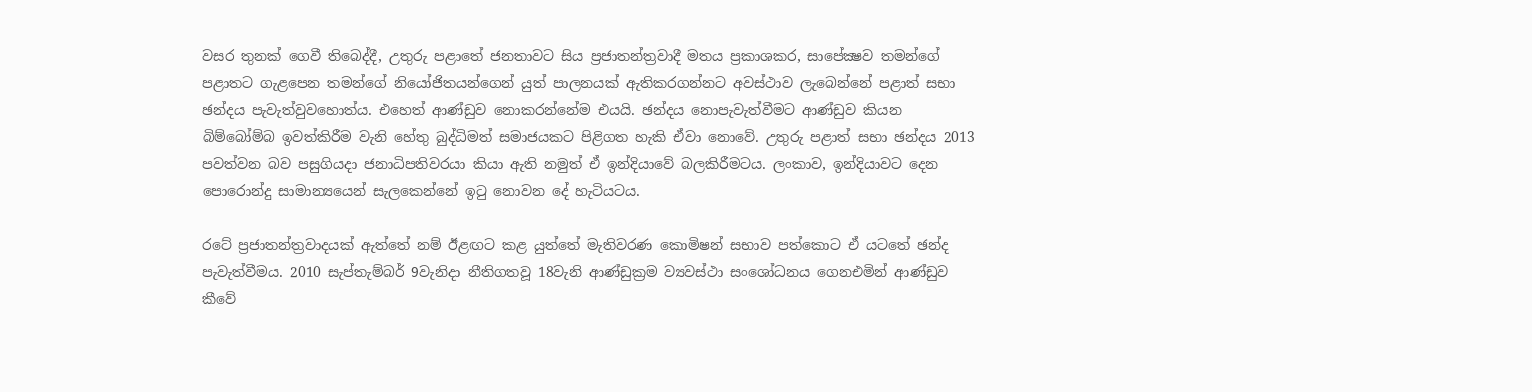වසර තුනක් ගෙවී තිබෙද්දී, උතුරු පළාතේ ජනතාවට සිය ප්‍රජාතන්ත්‍රවාදී මතය ප්‍රකාශකර, සාපේක්‍ෂව තමන්ගේ පළාතට ගැළපෙන තමන්ගේ නියෝජිතයන්ගෙන් යුත් පාලනයක් ඇතිකරගන්නට අවස්ථාව ලැබෙන්නේ පළාත් සභා ඡන්දය පැවැත්වුවහොත්ය. එහෙත් ආණ්ඩුව නොකරන්නේම එයයි. ඡන්දය නොපැවැත්වීමට ආණ්ඩුව කියන බිම්බෝම්බ ඉවත්කිරීම වැනි හේතු බුද්ධිමත් සමාජයකට පිළිගත හැකි ඒවා නොවේ. උතුරු පළාත් සභා ඡන්දය 2013 පවත්වන බව පසුගියදා ජනාධිපතිවරයා කියා ඇති නමුත් ඒ ඉන්දියාවේ බලකිරීමටය. ලංකාව, ඉන්දියාවට දෙන පොරොන්දු සාමාන්‍යයෙන් සැලකෙන්නේ ඉටු නොවන දේ හැටියටය.

රටේ ප්‍රජාතන්ත්‍රවාදයක් ඇත්තේ නම් ඊළඟට කළ යුත්තේ මැතිවරණ කොමිෂන් සභාව පත්කොට ඒ යටතේ ඡන්ද පැවැත්වීමය. 2010 සැප්තැම්බර් 9වැනිදා නීතිගතවූ 18වැනි ආණ්ඩුක්‍රම ව්‍යවස්ථා සංශෝධනය ගෙනඑමින් ආණ්ඩුව කීවේ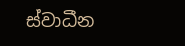ස්වාධීන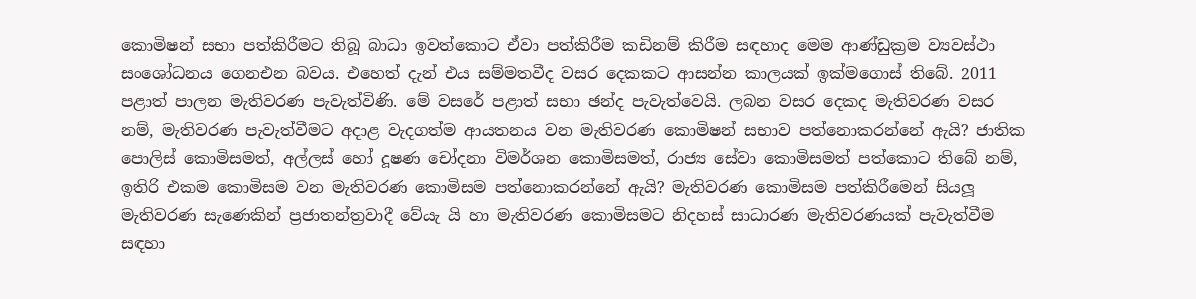කොමිෂන් සභා පත්කිරීමට තිබූ බාධා ඉවත්කොට ඒවා පත්කිරීම කඩිනම් කිරීම සඳහාද මෙම ආණ්ඩුක්‍රම ව්‍යවස්ථා සංශෝධනය ගෙනඑන බවය. එහෙත් දැන් එය සම්මතවීද වසර දෙකකට ආසන්න කාලයක් ඉක්මගොස් තිබේ. 2011 පළාත් පාලන මැතිවරණ පැවැත්විණි. මේ වසරේ පළාත් සභා ඡන්ද පැවැත්වෙයි. ලබන වසර දෙකද මැතිවරණ වසර නම්, මැතිවරණ පැවැත්වීමට අදාළ වැදගත්ම ආයතනය වන මැතිවරණ කොමිෂන් සභාව පත්නොකරන්නේ ඇයි? ජාතික පොලිස් කොමිසමත්, අල්ලස් හෝ දූෂණ චෝදනා විමර්ශන කොමිසමත්, රාජ්‍ය සේවා කොමිසමත් පත්කොට තිබේ නම්, ඉතිරි එකම කොමිසම වන මැතිවරණ කොමිසම පත්නොකරන්නේ ඇයි? මැතිවරණ කොමිසම පත්කිරීමෙන් සියලූ මැතිවරණ සැණෙකින් ප්‍රජාතන්ත්‍රවාදී වේයැ යි හා මැතිවරණ කොමිසමට නිදහස් සාධාරණ මැතිවරණයක් පැවැත්වීම සඳහා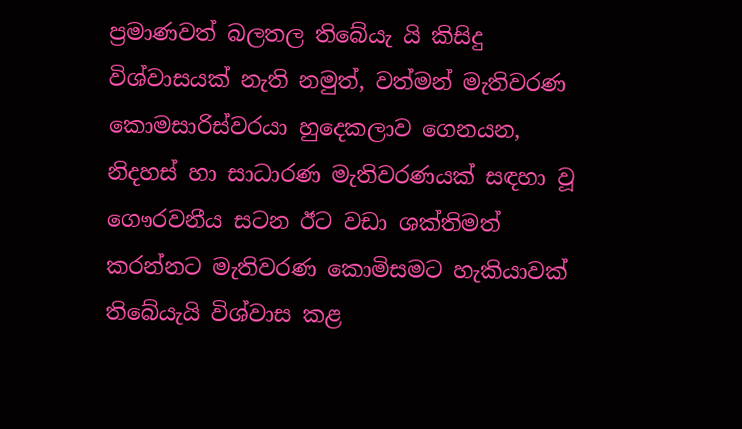ප්‍රමාණවත් බලතල තිබේයැ යි කිසිදු විශ්වාසයක් නැති නමුත්, වත්මන් මැතිවරණ කොමසාරිස්වරයා හුදෙකලාව ගෙනයන, නිදහස් හා සාධාරණ මැතිවරණයක් සඳහා වූ ගෞරවනීය සටන ඊට වඩා ශක්තිමත් කරන්නට මැතිවරණ කොමිසමට හැකියාවක් තිබේයැයි විශ්වාස කළ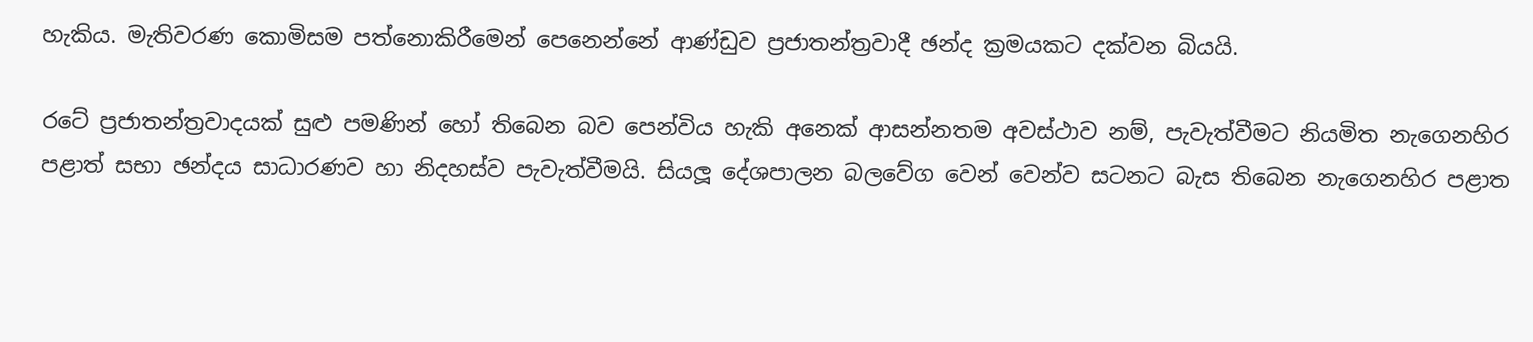හැකිය. මැතිවරණ කොමිසම පත්නොකිරීමෙන් පෙනෙන්නේ ආණ්ඩුව ප්‍රජාතන්ත්‍රවාදී ඡන්ද ක්‍රමයකට දක්වන බියයි.

රටේ ප්‍රජාතන්ත්‍රවාදයක් සුළු පමණින් හෝ තිබෙන බව පෙන්විය හැකි අනෙක් ආසන්නතම අවස්ථාව නම්, පැවැත්වීමට නියමිත නැගෙනහිර පළාත් සභා ඡන්දය සාධාරණව හා නිදහස්ව පැවැත්වීමයි. සියලූ දේශපාලන බලවේග වෙන් වෙන්ව සටනට බැස තිබෙන නැගෙනහිර පළාත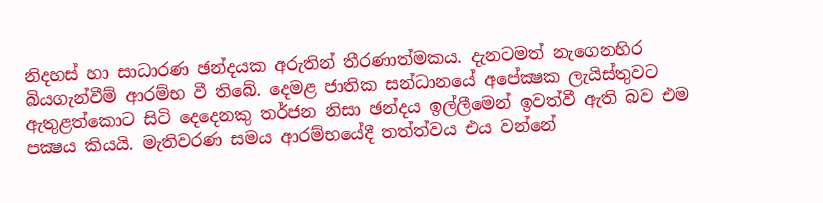නිදහස් හා සාධාරණ ඡන්දයක අරුතින් තීරණාත්මකය. දැනටමත් නැගෙනහිර බියගැන්වීම් ආරම්භ වී තිබේ. දෙමළ ජාතික සන්ධානයේ අපේක්‍ෂක ලැයිස්තුවට ඇතුළත්කොට සිටි දෙදෙනකු තර්ජන නිසා ඡන්දය ඉල්ලීමෙන් ඉවත්වී ඇති බව එම පක්‍ෂය කියයි. මැතිවරණ සමය ආරම්භයේදී තත්ත්වය එය වන්නේ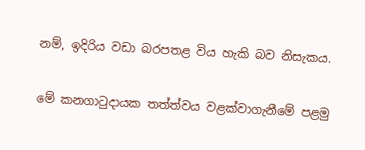නම්, ඉදිරිය වඩා බරපතළ විය හැකි බව නිසැකය.

මේ කනගාටුදායක තත්ත්වය වළක්වාගැනීමේ පළමු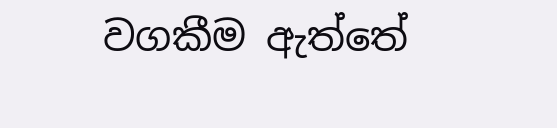වගකීම ඇත්තේ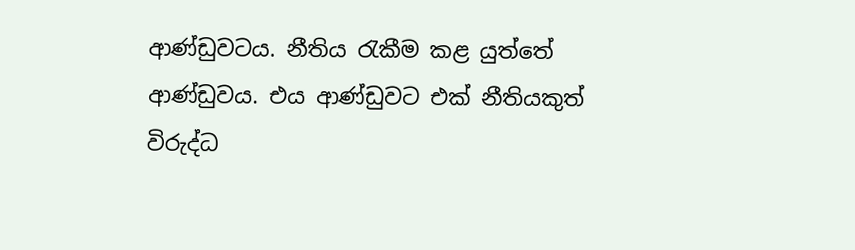ආණ්ඩුවටය. නීතිය රැකීම කළ යුත්තේ ආණ්ඩුවය. එය ආණ්ඩුවට එක් නීතියකුත් විරුද්ධ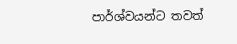පාර්ශ්වයන්ට තවත්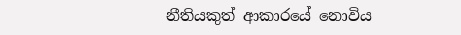නීතියකුත් ආකාරයේ නොවිය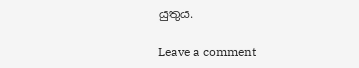යුතුය.

Leave a comment